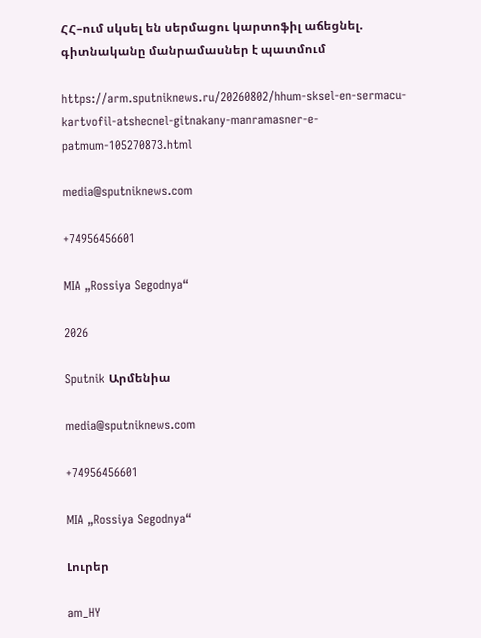ՀՀ–ում սկսել են սերմացու կարտոֆիլ աճեցնել. գիտնականը մանրամասներ է պատմում

https://arm.sputniknews.ru/20260802/hhum-sksel-en-sermacu-kartvofil-atshecnel-gitnakany-manramasner-e-patmum-105270873.html

media@sputniknews.com

+74956456601

MIA „Rossiya Segodnya“

2026

Sputnik Արմենիա

media@sputniknews.com

+74956456601

MIA „Rossiya Segodnya“

Լուրեր

am_HY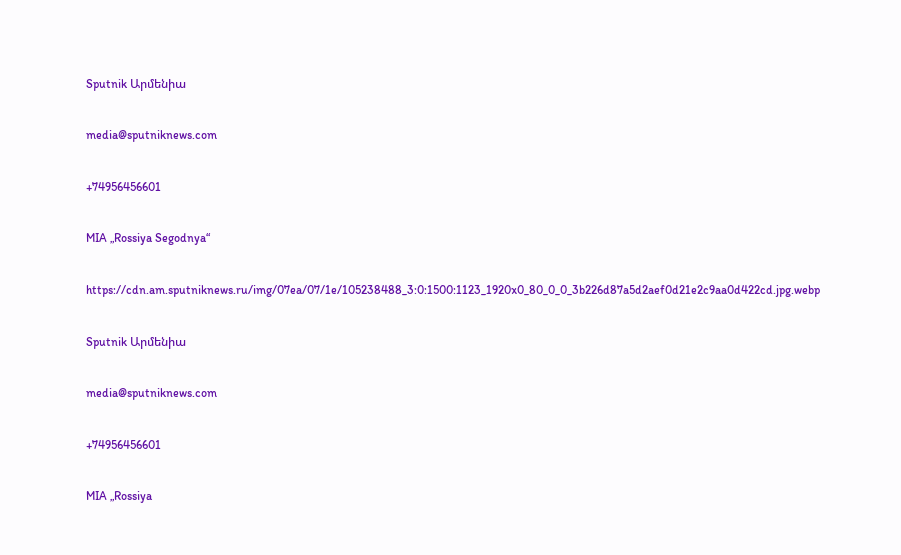Sputnik Արմենիա

media@sputniknews.com

+74956456601

MIA „Rossiya Segodnya“

https://cdn.am.sputniknews.ru/img/07ea/07/1e/105238488_3:0:1500:1123_1920x0_80_0_0_3b226d87a5d2aef0d21e2c9aa0d422cd.jpg.webp

Sputnik Արմենիա

media@sputniknews.com

+74956456601

MIA „Rossiya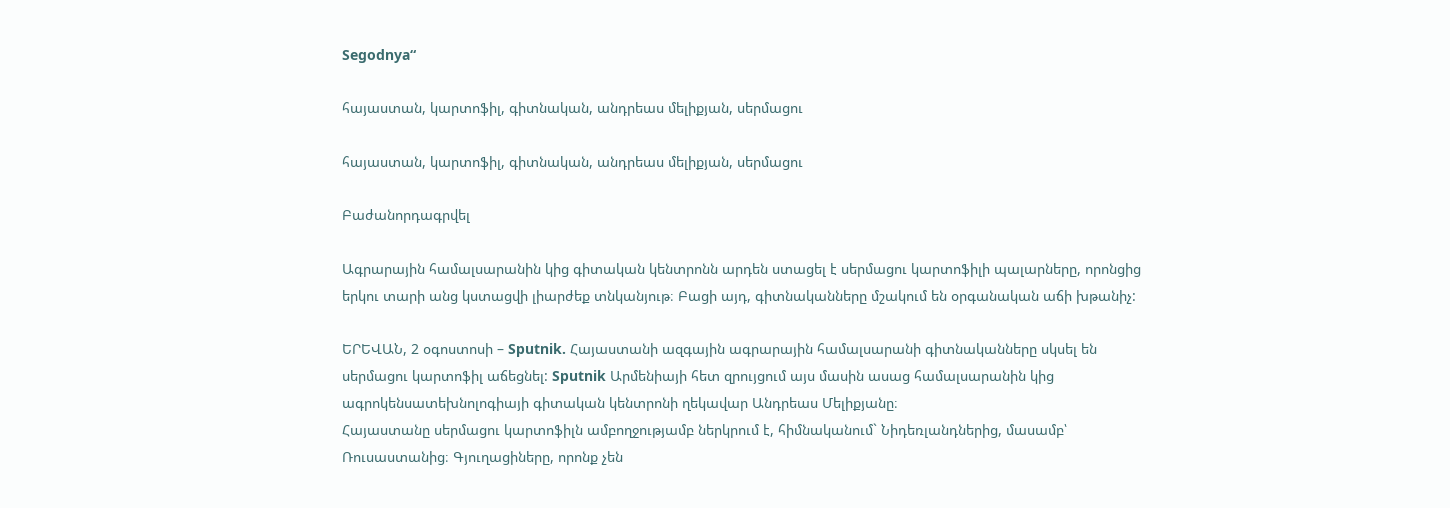Segodnya“

հայաստան, կարտոֆիլ, գիտնական, անդրեաս մելիքյան, սերմացու

հայաստան, կարտոֆիլ, գիտնական, անդրեաս մելիքյան, սերմացու

Բաժանորդագրվել

Ագրարային համալսարանին կից գիտական կենտրոնն արդեն ստացել է սերմացու կարտոֆիլի պալարները, որոնցից երկու տարի անց կստացվի լիարժեք տնկանյութ։ Բացի այդ, գիտնականները մշակում են օրգանական աճի խթանիչ:

ԵՐԵՎԱՆ, 2 օգոստոսի – Sputnik. Հայաստանի ազգային ագրարային համալսարանի գիտնականները սկսել են սերմացու կարտոֆիլ աճեցնել: Sputnik Արմենիայի հետ զրույցում այս մասին ասաց համալսարանին կից ագրոկենսատեխնոլոգիայի գիտական կենտրոնի ղեկավար Անդրեաս Մելիքյանը։
Հայաստանը սերմացու կարտոֆիլն ամբողջությամբ ներկրում է, հիմնականում` Նիդեռլանդներից, մասամբ՝ Ռուսաստանից։ Գյուղացիները, որոնք չեն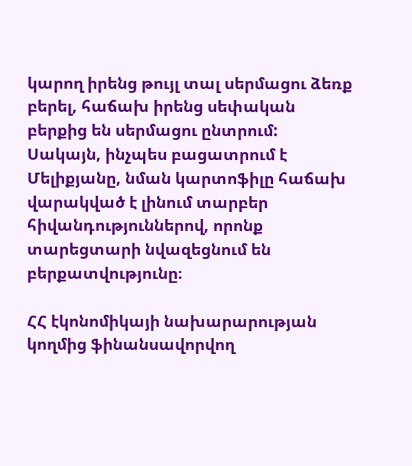կարող իրենց թույլ տալ սերմացու ձեռք բերել, հաճախ իրենց սեփական բերքից են սերմացու ընտրում: Սակայն, ինչպես բացատրում է Մելիքյանը, նման կարտոֆիլը հաճախ վարակված է լինում տարբեր հիվանդություններով, որոնք տարեցտարի նվազեցնում են բերքատվությունը։

ՀՀ էկոնոմիկայի նախարարության կողմից ֆինանսավորվող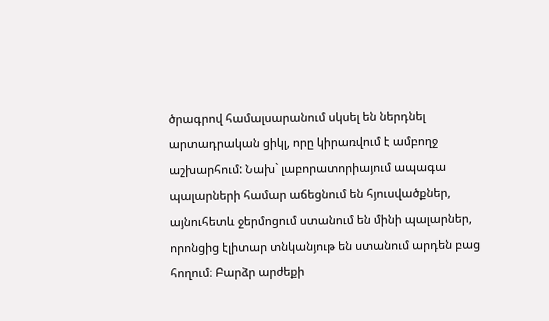ծրագրով համալսարանում սկսել են ներդնել արտադրական ցիկլ, որը կիրառվում է ամբողջ աշխարհում: Նախ` լաբորատորիայում ապագա պալարների համար աճեցնում են հյուսվածքներ, այնուհետև ջերմոցում ստանում են մինի պալարներ, որոնցից էլիտար տնկանյութ են ստանում արդեն բաց հողում։ Բարձր արժեքի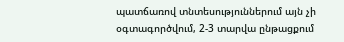պատճառով տնտեսություններում այն չի օգտագործվում, 2-3 տարվա ընթացքում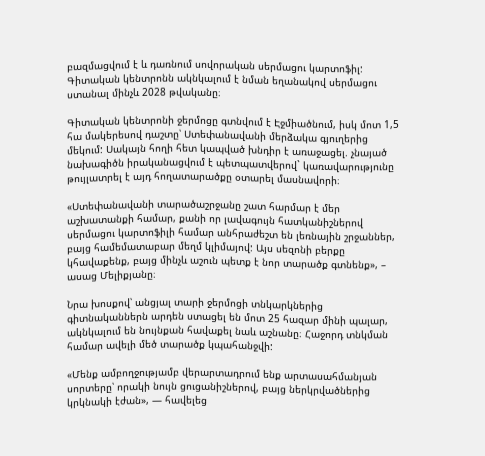բազմացվում է և դառնում սովորական սերմացու կարտոֆիլ: Գիտական կենտրոնն ակնկալում է նման եղանակով սերմացու ստանալ մինչև 2028 թվականը։

Գիտական կենտրոնի ջերմոցը գտնվում է Էջմիածնում, իսկ մոտ 1,5 հա մակերեսով դաշտը՝ Ստեփանավանի մերձակա գյուղերից մեկում: Սակայն հողի հետ կապված խնդիր է առաջացել. չնայած նախագիծն իրականացվում է պետպատվերով` կառավարությունը թույլատրել է այդ հողատարածքը օտարել մասնավորի։

«Ստեփանավանի տարածաշրջանը շատ հարմար է մեր աշխատանքի համար, քանի որ լավագույն հատկանիշներով սերմացու կարտոֆիլի համար անհրաժեշտ են լեռնային շրջաններ, բայց համեմատաբար մեղմ կլիմայով: Այս սեզոնի բերքը կհավաքենք, բայց մինչև աշուն պետք է նոր տարածք գտնենք», – ասաց Մելիքյանը։

Նրա խոսքով՝ անցյալ տարի ջերմոցի տնկարկներից գիտնականներն արդեն ստացել են մոտ 25 հազար մինի պալար, ակնկալում են նույնքան հավաքել նաև աշնանը։ Հաջորդ տնկման համար ավելի մեծ տարածք կպահանջվի:

«Մենք ամբողջությամբ վերարտադրում ենք արտասահմանյան սորտերը՝ որակի նույն ցուցանիշներով, բայց ներկրվածներից կրկնակի էժան», — հավելեց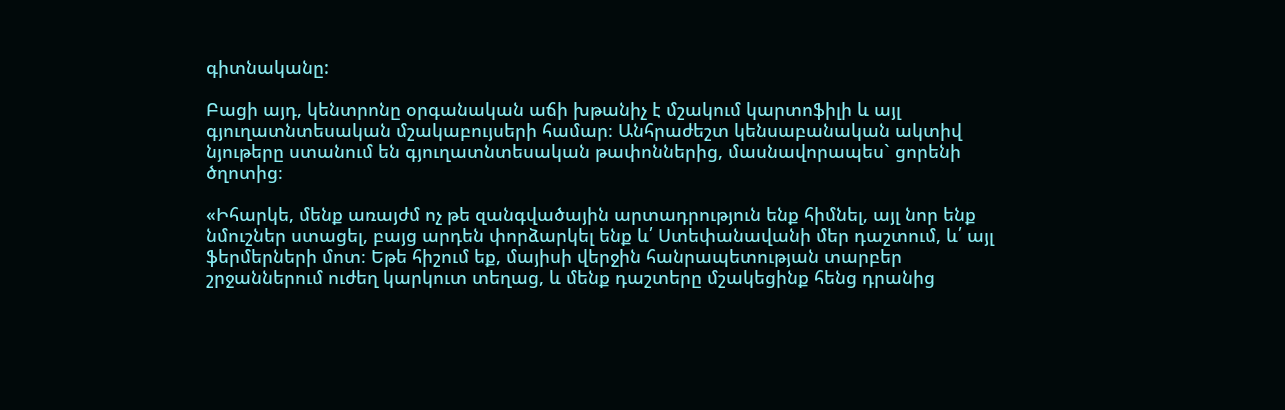գիտնականը:

Բացի այդ, կենտրոնը օրգանական աճի խթանիչ է մշակում կարտոֆիլի և այլ գյուղատնտեսական մշակաբույսերի համար։ Անհրաժեշտ կենսաբանական ակտիվ նյութերը ստանում են գյուղատնտեսական թափոններից, մասնավորապես` ցորենի ծղոտից։

«Իհարկե, մենք առայժմ ոչ թե զանգվածային արտադրություն ենք հիմնել, այլ նոր ենք նմուշներ ստացել, բայց արդեն փորձարկել ենք և՛ Ստեփանավանի մեր դաշտում, և՛ այլ ֆերմերների մոտ։ Եթե հիշում եք, մայիսի վերջին հանրապետության տարբեր շրջաններում ուժեղ կարկուտ տեղաց, և մենք դաշտերը մշակեցինք հենց դրանից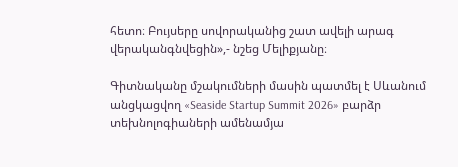հետո։ Բույսերը սովորականից շատ ավելի արագ վերականգնվեցին»,- նշեց Մելիքյանը։

Գիտնականը մշակումների մասին պատմել է Սևանում անցկացվող «Seaside Startup Summit 2026» բարձր տեխնոլոգիաների ամենամյա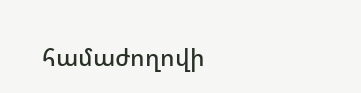համաժողովի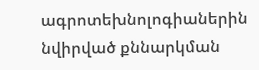ագրոտեխնոլոգիաներին նվիրված քննարկման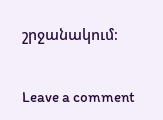շրջանակում։

Leave a comment